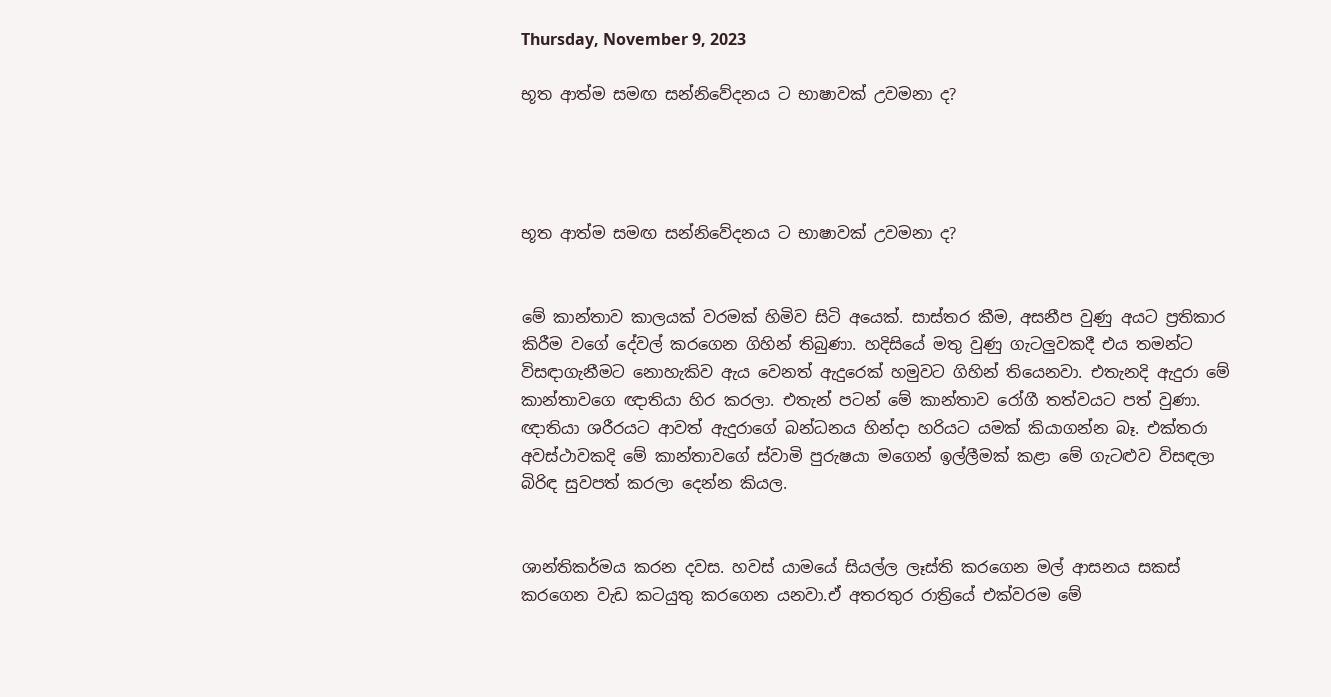Thursday, November 9, 2023

භූත ආත්ම සමඟ සන්නිවේදනය ට භාෂාවක් උවමනා ද?




භූත ආත්ම සමඟ සන්නිවේදනය ට භාෂාවක් උවමනා ද?


මේ කාන්තාව කාලයක් වරමක් හිමිව සිටි අයෙක්. සාස්තර කීම, අසනීප වුණු අයට ප්‍රතිකාර කිරීම වගේ දේවල් කරගෙන ගිහින් තිබුණා. හදිසියේ මතු වුණු ගැටලුවකදී එය තමන්ට විසඳාගැනීමට නොහැකිව ඇය වෙනත් ඇදුරෙක් හමුවට ගිහින් තියෙනවා. එතැනදි ඇදුරා මේ කාන්තාවගෙ ඥාතියා හිර කරලා. එතැන් පටන් මේ කාන්තාව රෝගී තත්වයට පත් වුණා. ඥාතියා ශරීරයට ආවත් ඇදුරාගේ බන්ධනය හින්දා හරියට යමක් කියාගන්න බෑ. එක්තරා අවස්ථාවකදි මේ කාන්තාවගේ ස්වාමි පුරුෂයා මගෙන් ඉල්ලීමක් කළා මේ ගැටළුව විසඳලා බිරිඳ සුවපත් කරලා දෙන්න කියල.


ශාන්තිකර්මය කරන දවස. හවස් යාමයේ සියල්ල ලෑස්ති කරගෙන මල් ආසනය සකස් කරගෙන වැඩ කටයුතු කරගෙන යනවා.ඒ අතරතුර රාත්‍රියේ එක්වරම මේ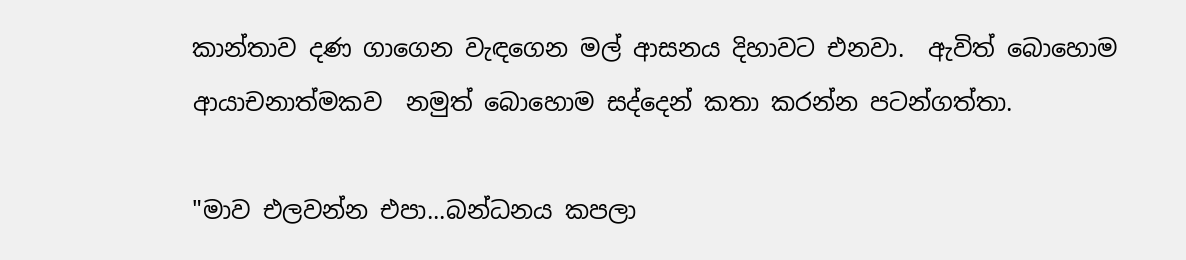කාන්තාව දණ ගාගෙන වැඳගෙන මල් ආසනය දිහාවට එනවා.  ඇවිත් බොහොම ආයාචනාත්මකව  නමුත් බොහොම සද්දෙන් කතා කරන්න පටන්ගත්තා.

"මාව එලවන්න එපා...බන්ධනය කපලා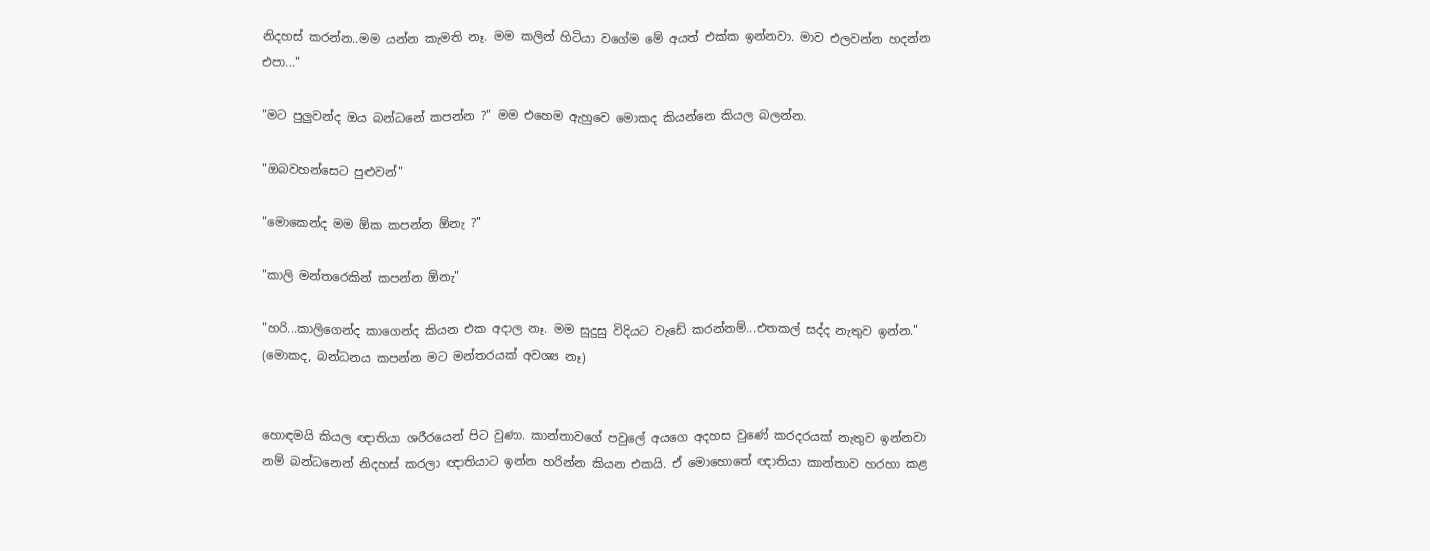නිදහස් කරන්න..මම යන්න කැමති නෑ. මම කලින් හිටියා වගේම මේ අයත් එක්ක ඉන්නවා. මාව එලවන්න හදන්න එපා..."

"මට පුලුවන්ද ඔය බන්ධනේ කපන්න ?" මම එහෙම ඇහුවෙ මොකද කියන්නෙ කියල බලන්න.

"ඔබවහන්සෙට පුළුවන්"

"මොකෙන්ද මම ඕක කපන්න ඕනැ ?"

"කාලි මන්තරෙකින් කපන්න ඕනැ"

"හරි...කාලිගෙන්ද කාගෙන්ද කියන එක අදාල නෑ. මම සුදුසු විදියට වැඩේ කරන්නම්...එතකල් සද්ද නැතුව ඉන්න." (මොකද, බන්ධනය කපන්න මට මන්තරයක් අවශ්‍ය නෑ)


හොඳමයි කියල ඥාතියා ශරීරයෙන් පිට වුණා. කාන්තාවගේ පවුලේ අයගෙ අදහස වුණේ කරදරයක් නැතුව ඉන්නවා නම් බන්ධනෙන් නිදහස් කරලා ඥාතියාට ඉන්න හරින්න කියන එකයි. ඒ මොහොතේ ඥාතියා කාන්තාව හරහා කළ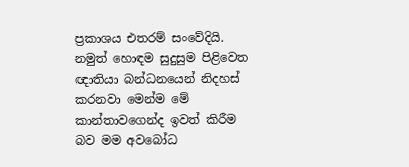ප්‍රකාශය එතරම් සංවේදියි. නමුත් හොඳම සුදුසුම පිළිවෙත ඥාතියා බන්ධනයෙන් නිදහස් කරනවා මෙන්ම මේ කාන්තාවගෙන්ද ඉවත් කිරීම බව මම අවබෝධ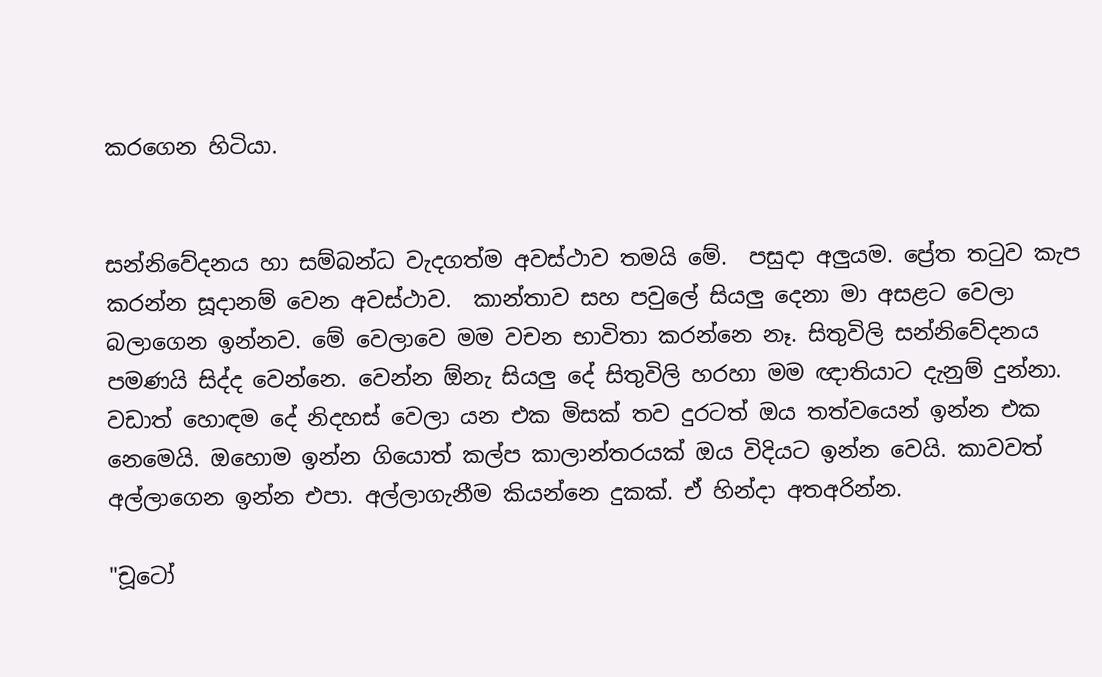කරගෙන හිටියා.


සන්නිවේදනය හා සම්බන්ධ වැදගත්ම අවස්ථාව තමයි මේ.  පසුදා අලුයම. ප්‍රේත තටුව කැප කරන්න සූදානම් වෙන අවස්ථාව.  කාන්තාව සහ පවුලේ සියලු දෙනා මා අසළට වෙලා බලාගෙන ඉන්නව. මේ වෙලාවෙ මම වචන භාවිතා කරන්නෙ නෑ. සිතුවිලි සන්නිවේදනය පමණයි සිද්ද වෙන්නෙ. වෙන්න ඕනැ සියලු දේ සිතුවිලි හරහා මම ඥාතියාට දැනුම් දුන්නා. වඩාත් හොඳම දේ නිදහස් වෙලා යන එක මිසක් තව දුරටත් ඔය තත්වයෙන් ඉන්න එක නෙමෙයි. ඔහොම ඉන්න ගියොත් කල්ප කාලාන්තරයක් ඔය විදියට ඉන්න වෙයි. කාවවත් අල්ලාගෙන ඉන්න එපා. අල්ලාගැනීම කියන්නෙ දුකක්. ඒ හින්දා අතඅරින්න.

"චූටෝ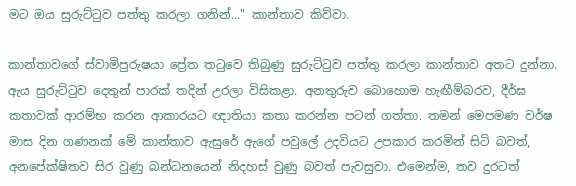මට ඔය සුරුට්ටුව පත්තු කරලා ගනින්..." කාන්තාව කිව්වා.

කාන්තාවගේ ස්වාමිපුරුෂයා ප්‍රේත තටුවෙ තිබුණු සුරුට්ටුව පත්තු කරලා කාන්තාව අතට දුන්නා. ඇය සුරුට්ටුව දෙතුන් පාරක් තදින් උරලා විසිකළා. අනතුරුව බොහොම හැඟීම්බරව, දීර්ඝ කතාවක් ආරම්භ කරන ආකාරයට ඥාතියා කතා කරන්න පටන් ගත්තා. තමන් මෙපමණ වර්ෂ මාස දින ගණනක් මේ කාන්තාව ඇසුරේ ඇගේ පවුලේ උදවියට උපකාර කරමින් සිටි බවත්, අනපේක්ෂිතව සිර වුණු බන්ධනයෙන් නිදහස් වුණු බවත් පැවසුවා. එමෙන්ම, තව දුරටත්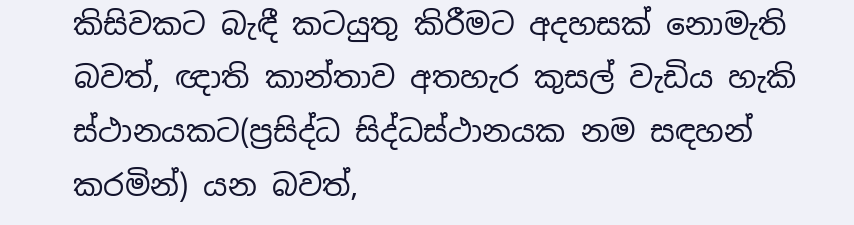කිසිවකට බැඳී කටයුතු කිරීමට අදහසක් නොමැති බවත්, ඥාති කාන්තාව අතහැර කුසල් වැඩිය හැකි ස්ථානයකට(ප්‍රසිද්ධ සිද්ධස්ථානයක නම සඳහන් කරමින්) යන බවත්,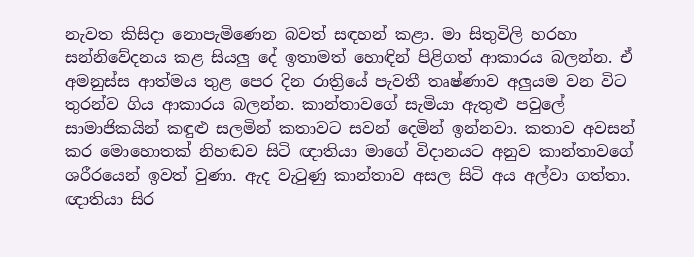නැවත කිසිදා නොපැමිණෙන බවත් සඳහන් කළා. මා සිතුවිලි හරහා සන්නිවේදනය කළ සියලු දේ ඉතාමත් හොඳින් පිළිගත් ආකාරය බලන්න. ඒ අමනුස්ස ආත්මය තුළ පෙර දින රාත්‍රියේ පැවතී තෘෂ්ණාව අලුයම වන විට තුරන්ව ගිය ආකාරය බලන්න. කාන්තාවගේ සැමියා ඇතුළු පවුලේ සාමාජිකයින් කඳුළු සලමින් කතාවට සවන් දෙමින් ඉන්නවා. කතාව අවසන් කර මොහොතක් නිහඬව සිටි ඥාතියා මාගේ විදානයට අනුව කාන්තාවගේ ශරීරයෙන් ඉවත් වුණා. ඇද වැටුණු කාන්තාව අසල සිටි අය අල්වා ගත්තා. ඥාතියා සිර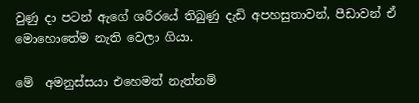වුණු දා පටන් ඇගේ ශරීරයේ තිබුණු දැඩි අපහසුතාවන්, පීඩාවන් ඒ මොහොතේම නැති වෙලා ගියා.

මේ  අමනුස්සයා එහෙමත් නැත්නම්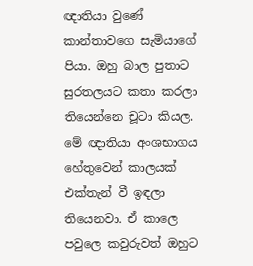ඥාතියා වුණේ  කාන්තාවගෙ සැමියාගේ පියා. ඔහු බාල පුතාට සුරතලයට කතා කරලා තියෙන්නෙ චූටා කියල. මේ ඥාතියා අංශභාගය හේතුවෙන් කාලයක් එක්තැන් වී ඉඳලා තියෙනවා. ඒ කාලෙ පවුලෙ කවුරුවත් ඔහුට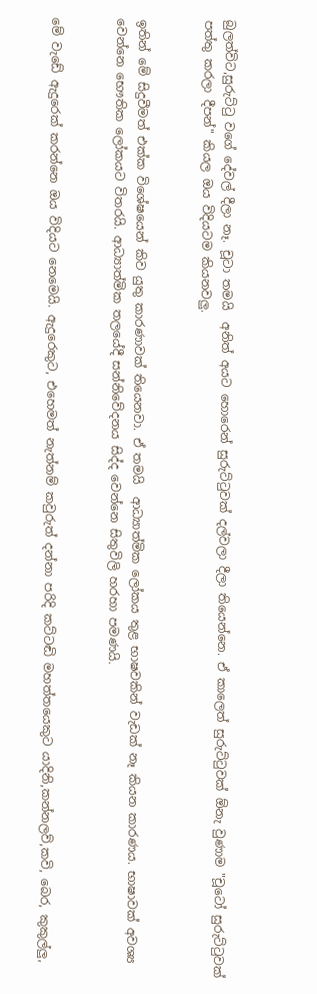බුලත්විට,සුරුට්ටු වගේ දේවල් දීලා නෑ. චූටා තමයි  අනිත් අයට හොරෙන් සුරුට්ටුවක් දල්වලා දීලා තියෙන්නෙ. ඒ කාලෙත් සුරුට්ටුවක් ඕනැ වුණාම "චූටෝ සුරුට්ටුවක් පත්තු කරලා දීපන්" කියල ඔය විදියටම කියනවලු.


ඉතින් මේ සිදුවීමත් එක්ක විශේෂයෙන් කිව යුතු කාරණාවක් තියෙනවා. ඒ තමයි  ආධ්‍යාත්මික ලෝකය තුළ භාෂවකින් වැඩක් නෑ කියන කාරණය. භාෂාවක් අවශ්‍ය වෙන්නෙ භෞතික ලෝකයට විතරයි. ආධ්‍යාත්මික තලයේදී සන්නිවේදනය සිද්ද වෙන්නෙ සිතුවිලි හරහා පමණයි.


මේ වැඩේ ඇදුරෙක් කරන්නෙ ඔය විදියට නෙමෙයි. ඇදුරෙකුට, එහෙමත් නැත්නම් කවුරුත් දන්නා පරිදි කට්ටඬි මහත්තයෙකුට යාදිනි,කන්නලව්,කවි, බෙර, කුකුල්ලු,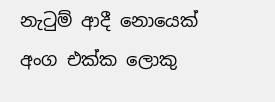නැටුම් ආදී නොයෙක් අංග එක්ක ලොකු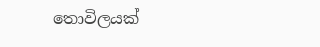තොවිලයක්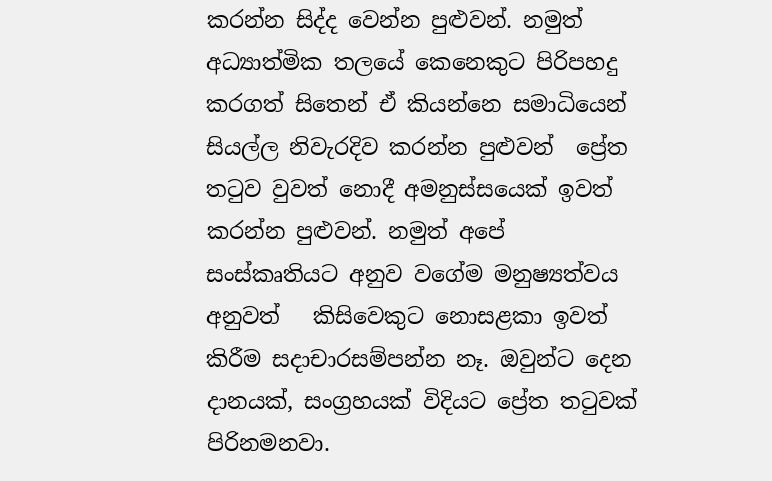කරන්න සිද්ද වෙන්න පුළුවන්. නමුත් අධ්‍යාත්මික තලයේ කෙනෙකුට පිරිපහදු කරගත් සිතෙන් ඒ කියන්නෙ සමාධියෙන් සියල්ල නිවැරදිව කරන්න පුළුවන්  ප්‍රේත තටුව වුවත් නොදී අමනුස්සයෙක් ඉවත් කරන්න පුළුවන්. නමුත් අපේ සංස්කෘතියට අනුව වගේම මනුෂ්‍යත්වය අනුවත්   කිසිවෙකුට නොසළකා ඉවත් කිරීම සදාචාරසම්පන්න නෑ. ඔවුන්ට දෙන දානයක්, සංග්‍රහයක් විදියට ප්‍රේත තටුවක් පිරිනමනවා.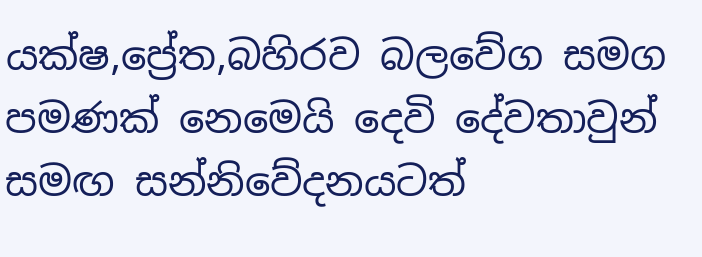යක්ෂ,ප්‍රේත,බහිරව බලවේග සමග පමණක් නෙමෙයි දෙවි දේවතාවුන් සමඟ සන්නිවේදනයටත්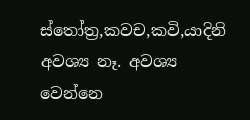ස්තෝත්‍ර,කවච,කවි,යාදිනි අවශ්‍ය නෑ. අවශ්‍ය වෙන්නෙ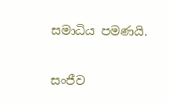සමාධිය පමණයි.


සංජීව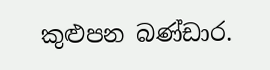කුළුපන බණ්ඩාර.